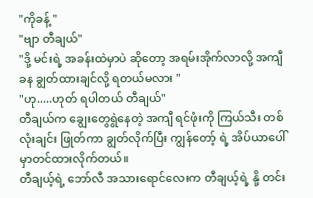"ကိုခန့် "
"ဗျာ တီချယ်"
"ဒို့ မင်းရဲ့ အခန်းထဲမှာပဲ ဆိုတော့ အရမ်းအိုက်လာလို့ အကျီ ခန ချွတ်ထားချင်လို့ ရတယ်မလား "
"ဟု.....ဟုတ် ရပါတယ် တီချယ်"
တီချယ်က ချွေးတွေရွဲနေတဲ့ အကျီ ရင်ဖုံးကို ကြယ်သီး တစ်လုံးချင်း ဖြုတ်ကာ ချွတ်လိုက်ပြီး ကျွန်တော့် ရဲ့ အိပ်ယာပေါ်မှာတင်ထားလိုက်တယ်။
တီချယ့်ရဲ့ ဘော်လီ အသားရောင်လေးက တီချယ့်ရဲ့ နို့ တင်း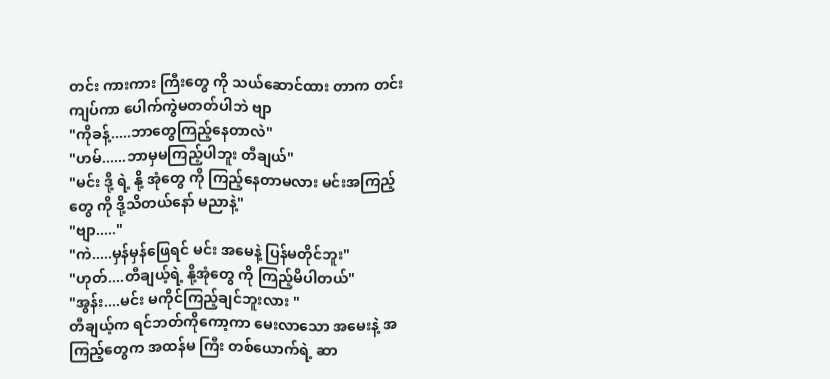တင်း ကားကား ကြီးတွေ ကို သယ်ဆောင်ထား တာက တင်းကျပ်ကာ ပေါက်ကွဲမတတ်ပါဘဲ ဗျာ
"ကိုခန့်.....ဘာတွေကြည့်နေတာလဲ"
"ဟမ်......ဘာမှမကြည့်ပါဘူး တီချယ်"
"မင်း ဒို့ ရဲ့ နို့ အုံတွေ ကို ကြည့်နေတာမလား မင်းအကြည့်တွေ ကို ဒို့သိတယ်နော် မညာနဲ့"
"ဗျာ....."
"ကဲ.....မှန်မှန်ဖြေရင် မင်း အမေနဲ့ ပြန်မတိုင်ဘူး"
"ဟုတ်....တီချယ့်ရဲ့ နို့အုံတွေ ကို ကြည့်မိပါတယ်"
"အွန်း....မင်း မကိုင်ကြည့်ချင်ဘူးလား "
တီချယ့်က ရင်ဘတ်ကိုကော့ကာ မေးလာသော အမေးနဲ့ အကြည့်တွေက အထန်မ ကြီး တစ်ယောက်ရဲ့ ဆာ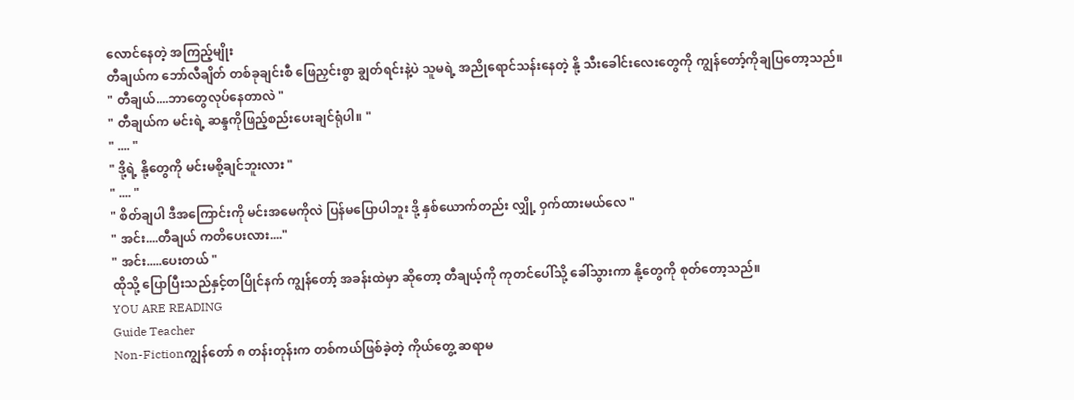လောင်နေတဲ့ အကြည့်မျိုး
တီချယ်က ဘော်လီချိတ် တစ်ခုချင်းစီ ဖြေညှင်းစွာ ချွတ်ရင်းနဲ့ပဲ သူမရဲ့ အညိုရောင်သန်းနေတဲ့ နို့ သီးခေါင်းလေးတွေကို ကျွန်တော့်ကိုချပြတော့သည်။
" တီချယ်....ဘာတွေလုပ်နေတာလဲ "
" တီချယ်က မင်းရဲ့ ဆန္ဒကိုဖြည့်စည်းပေးချင်ရုံပါ။ "
" .... "
" ဒို့ရဲ့ နို့တွေကို မင်းမစို့ချင်ဘူးလား "
" .... "
" စိတ်ချပါ ဒီအကြောင်းကို မင်းအမေကိုလဲ ပြန်မပြောပါဘူး ဒို့ နှစ်ယောက်တည်း လျှို့ ဝှက်ထားမယ်လေ "
" အင်း....တီချယ် ကတိပေးလား...."
" အင်း.....ပေးတယ် "
ထိုသို့ ပြောပြီးသည်နှင့်တပြိုင်နက် ကျွန်တော့် အခန်းထဲမှာ ဆိုတော့ တီချယ့်ကို ကုတင်ပေါ်သို့ ခေါ်သွားကာ နို့တွေကို စုတ်တော့သည်။
YOU ARE READING
Guide Teacher
Non-Fictionကျွန်တော် ၈ တန်းတုန်းက တစ်ကယ်ဖြစ်ခဲ့တဲ့ ကိုယ်တွေ့ ဆရာမ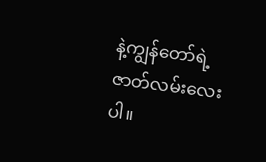နဲ့ကျွန်တော်ရဲ့ ဇာတ်လမ်းလေးပါ။